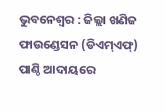ଭୁବନେଶ୍ୱର : ଜିଲ୍ଲା ଖଣିଜ ଫାଉଣ୍ଡେସନ (ଡିଏମ୍ଏଫ୍) ପାଣ୍ଠି ଆଦାୟରେ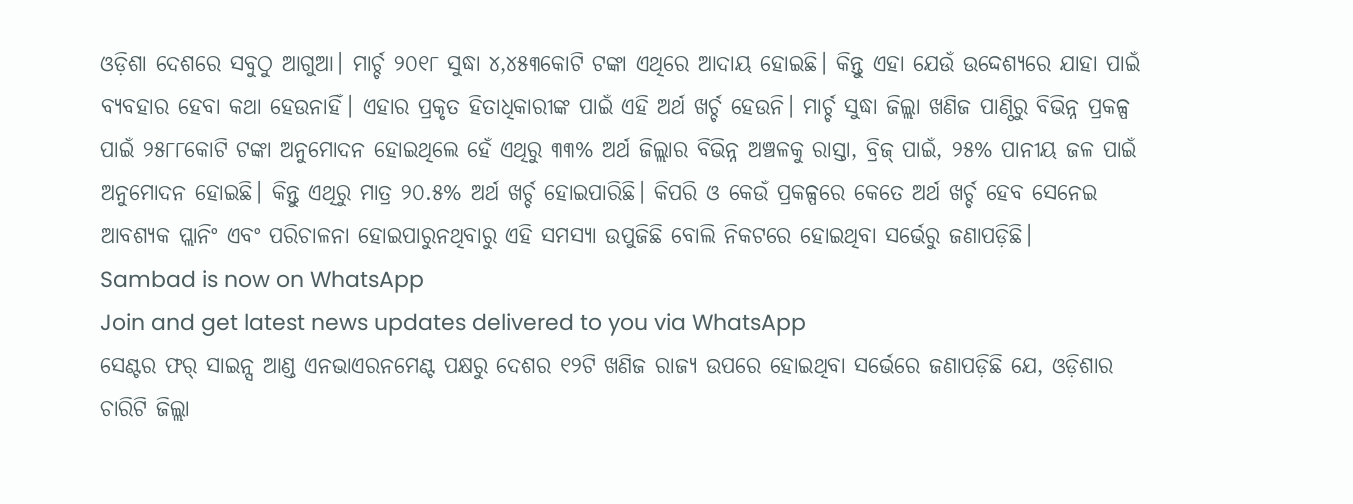ଓଡ଼ିଶା ଦେଶରେ ସବୁଠୁ ଆଗୁଆ। ମାର୍ଚ୍ଚ ୨୦୧୮ ସୁଦ୍ଧା ୪,୪୫୩କୋଟି ଟଙ୍କା ଏଥିରେ ଆଦାୟ ହୋଇଛି। କିନ୍ତୁ ଏହା ଯେଉଁ ଉଦ୍ଦେଶ୍ୟରେ ଯାହା ପାଇଁ ବ୍ୟବହାର ହେବା କଥା ହେଉନାହିଁ। ଏହାର ପ୍ରକୃତ ହିତାଧିକାରୀଙ୍କ ପାଇଁ ଏହି ଅର୍ଥ ଖର୍ଚ୍ଚ ହେଉନି। ମାର୍ଚ୍ଚ ସୁଦ୍ଧା ଜିଲ୍ଲା ଖଣିଜ ପାଣ୍ଠିରୁ ବିଭିନ୍ନ ପ୍ରକଳ୍ପ ପାଇଁ ୨୫୮୮କୋଟି ଟଙ୍କା ଅନୁମୋଦନ ହୋଇଥିଲେ ହେଁ ଏଥିରୁ ୩୩% ଅର୍ଥ ଜିଲ୍ଲାର ବିଭିନ୍ନ ଅଞ୍ଚଳକୁ ରାସ୍ତା, ବ୍ରିଜ୍ ପାଇଁ, ୨୫% ପାନୀୟ ଜଳ ପାଇଁ ଅନୁମୋଦନ ହୋଇଛି। କିନ୍ତୁ ଏଥିରୁ ମାତ୍ର ୨୦.୫% ଅର୍ଥ ଖର୍ଚ୍ଚ ହୋଇପାରିଛି। କିପରି ଓ କେଉଁ ପ୍ରକଳ୍ପରେ କେତେ ଅର୍ଥ ଖର୍ଚ୍ଚ ହେବ ସେନେଇ ଆବଶ୍ୟକ ପ୍ଲାନିଂ ଏବଂ ପରିଚାଳନା ହୋଇପାରୁନଥିବାରୁ ଏହି ସମସ୍ୟା ଉପୁଜିଛି ବୋଲି ନିକଟରେ ହୋଇଥିବା ସର୍ଭେରୁ ଜଣାପଡ଼ିଛି।
Sambad is now on WhatsApp
Join and get latest news updates delivered to you via WhatsApp
ସେଣ୍ଟର ଫର୍ ସାଇନ୍ସ ଆଣ୍ଡ ଏନଭାଏରନମେଣ୍ଟ ପକ୍ଷରୁ ଦେଶର ୧୨ଟି ଖଣିଜ ରାଜ୍ୟ ଉପରେ ହୋଇଥିବା ସର୍ଭେରେ ଜଣାପଡ଼ିଛି ଯେ, ଓଡ଼ିଶାର ଚାରିଟି ଜିଲ୍ଲା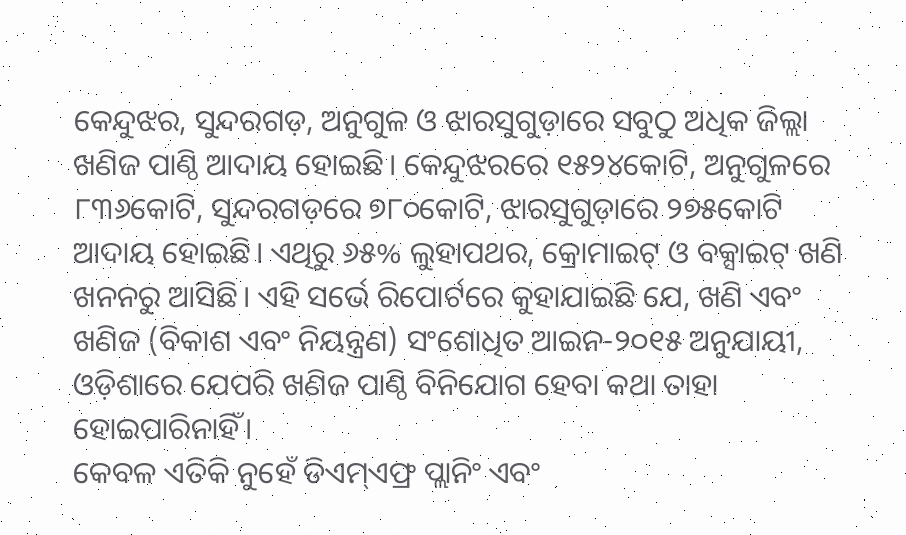କେନ୍ଦୁଝର, ସୁନ୍ଦରଗଡ଼, ଅନୁଗୁଳ ଓ ଝାରସୁଗୁଡ଼ାରେ ସବୁଠୁ ଅଧିକ ଜିଲ୍ଲା ଖଣିଜ ପାଣ୍ଠି ଆଦାୟ ହୋଇଛି। କେନ୍ଦୁଝରରେ ୧୫୨୪କୋଟି, ଅନୁଗୁଳରେ ୮୩୬କୋଟି, ସୁନ୍ଦରଗଡ଼ରେ ୭୮୦କୋଟି, ଝାରସୁଗୁଡ଼ାରେ ୨୭୫କୋଟି ଆଦାୟ ହୋଇଛି। ଏଥିରୁ ୬୫% ଲୁହାପଥର, କ୍ରୋମାଇଟ୍ ଓ ବକ୍ସାଇଟ୍ ଖଣି ଖନନରୁ ଆସିଛି। ଏହି ସର୍ଭେ ରିପୋର୍ଟରେ କୁହାଯାଇଛି ଯେ, ଖଣି ଏବଂ ଖଣିଜ (ବିକାଶ ଏବଂ ନିୟନ୍ତ୍ରଣ) ସଂଶୋଧିତ ଆଇନ-୨୦୧୫ ଅନୁଯାୟୀ, ଓଡ଼ିଶାରେ ଯେପରି ଖଣିଜ ପାଣ୍ଠି ବିନିଯୋଗ ହେବା କଥା ତାହା ହୋଇପାରିନାହିଁ।
କେବଳ ଏତିକି ନୁହେଁ ଡିଏମ୍ଏଫ୍ର ପ୍ଲାନିଂ ଏବଂ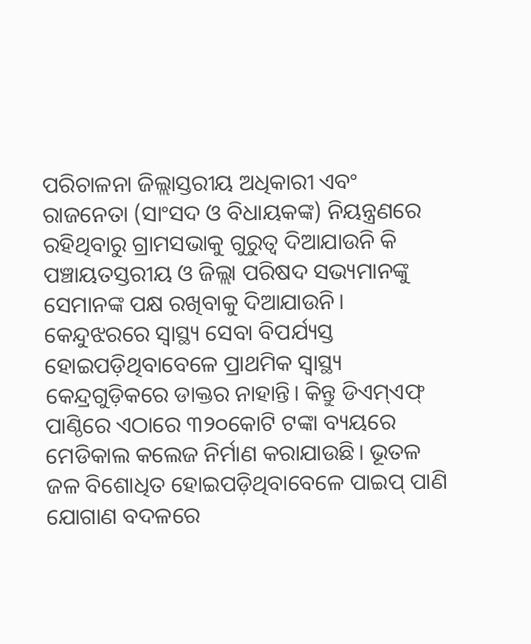ପରିଚାଳନା ଜିଲ୍ଲାସ୍ତରୀୟ ଅଧିକାରୀ ଏବଂ ରାଜନେତା (ସାଂସଦ ଓ ବିଧାୟକଙ୍କ) ନିୟନ୍ତ୍ରଣରେ ରହିଥିବାରୁ ଗ୍ରାମସଭାକୁ ଗୁରୁତ୍ୱ ଦିଆଯାଉନି କି ପଞ୍ଚାୟତସ୍ତରୀୟ ଓ ଜିଲ୍ଲା ପରିଷଦ ସଭ୍ୟମାନଙ୍କୁ ସେମାନଙ୍କ ପକ୍ଷ ରଖିବାକୁ ଦିଆଯାଉନି। କେନ୍ଦୁଝରରେ ସ୍ୱାସ୍ଥ୍ୟ ସେବା ବିପର୍ଯ୍ୟସ୍ତ ହୋଇପଡ଼ିଥିବାବେଳେ ପ୍ରାଥମିକ ସ୍ୱାସ୍ଥ୍ୟ କେନ୍ଦ୍ରଗୁଡ଼ିକରେ ଡାକ୍ତର ନାହାନ୍ତି। କିନ୍ତୁ ଡିଏମ୍ଏଫ୍ ପାଣ୍ଠିରେ ଏଠାରେ ୩୨୦କୋଟି ଟଙ୍କା ବ୍ୟୟରେ ମେଡିକାଲ କଲେଜ ନିର୍ମାଣ କରାଯାଉଛି। ଭୂତଳ ଜଳ ବିଶୋଧିତ ହୋଇପଡ଼ିଥିବାବେଳେ ପାଇପ୍ ପାଣି ଯୋଗାଣ ବଦଳରେ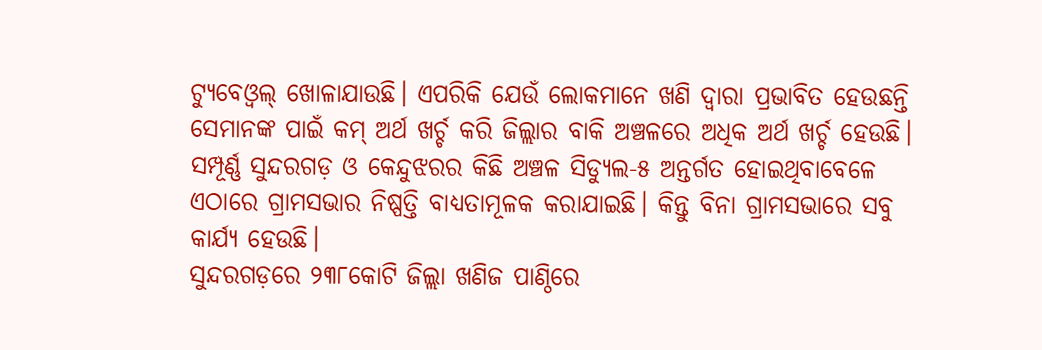ଟ୍ୟୁବେଓ୍ଵଲ୍ ଖୋଳାଯାଉଛି। ଏପରିକି ଯେଉଁ ଲୋକମାନେ ଖଣି ଦ୍ୱାରା ପ୍ରଭାବିତ ହେଉଛନ୍ତି ସେମାନଙ୍କ ପାଇଁ କମ୍ ଅର୍ଥ ଖର୍ଚ୍ଚ କରି ଜିଲ୍ଲାର ବାକି ଅଞ୍ଚଳରେ ଅଧିକ ଅର୍ଥ ଖର୍ଚ୍ଚ ହେଉଛି। ସମ୍ପୂର୍ଣ୍ଣ ସୁନ୍ଦରଗଡ଼ ଓ କେନ୍ଦୁଝରର କିଛି ଅଞ୍ଚଳ ସିଡ୍ୟୁଲ-୫ ଅନ୍ତର୍ଗତ ହୋଇଥିବାବେଳେ ଏଠାରେ ଗ୍ରାମସଭାର ନିଷ୍ପତ୍ତି ବାଧ୍ୟତାମୂଳକ କରାଯାଇଛି। କିନ୍ତୁ ବିନା ଗ୍ରାମସଭାରେ ସବୁ କାର୍ଯ୍ୟ ହେଉଛି।
ସୁନ୍ଦରଗଡ଼ରେ ୨୩୮କୋଟି ଜିଲ୍ଲା ଖଣିଜ ପାଣ୍ଠିରେ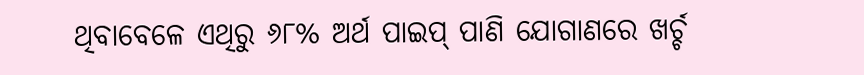ଥିବାବେଳେ ଏଥିରୁ ୬୮% ଅର୍ଥ ପାଇପ୍ ପାଣି ଯୋଗାଣରେ ଖର୍ଚ୍ଚ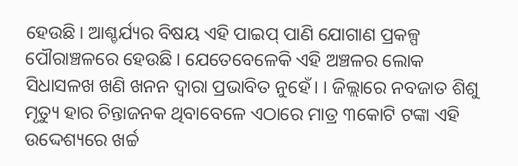ହେଉଛି। ଆଶ୍ଚର୍ଯ୍ୟର ବିଷୟ ଏହି ପାଇପ୍ ପାଣି ଯୋଗାଣ ପ୍ରକଳ୍ପ ପୌରାଞ୍ଚଳରେ ହେଉଛି। ଯେତେବେଳେକି ଏହି ଅଞ୍ଚଳର ଲୋକ ସିଧାସଳଖ ଖଣି ଖନନ ଦ୍ୱାରା ପ୍ରଭାବିତ ନୁହେଁ। । ଜିଲ୍ଲାରେ ନବଜାତ ଶିଶୁ ମୃତ୍ୟୁ ହାର ଚିନ୍ତାଜନକ ଥିବାବେଳେ ଏଠାରେ ମାତ୍ର ୩କୋଟି ଟଙ୍କା ଏହି ଉଦ୍ଦେଶ୍ୟରେ ଖର୍ଚ୍ଚ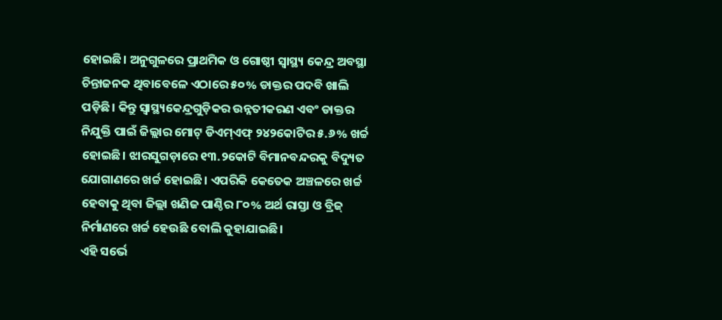ହୋଇଛି। ଅନୁଗୁଳରେ ପ୍ରାଥମିକ ଓ ଗୋଷ୍ଠୀ ସ୍ୱାସ୍ଥ୍ୟ କେନ୍ଦ୍ର ଅବସ୍ଥା ଚିନ୍ତାଜନକ ଥିବାବେଳେ ଏଠାରେ ୫୦% ଡାକ୍ତର ପଦବି ଖାଲି ପଡ଼ିଛି। କିନ୍ତୁ ସ୍ୱାସ୍ଥ୍ୟକେନ୍ଦ୍ରଗୁଡ଼ିକର ଉନ୍ନତୀକରଣ ଏବଂ ଡାକ୍ତର ନିଯୁକ୍ତି ପାଇଁ ଜିଲ୍ଲାର ମୋଟ୍ ଡିଏମ୍ଏଫ୍ ୨୪୨କୋଟିର ୫.୬% ଖର୍ଚ୍ଚ ହୋଇଛି। ଝାରସୁଗଡ଼ାରେ ୧୩.୨କୋଟି ବିମାନବନ୍ଦରକୁ ବିଦ୍ୟୁତ ଯୋଗାଣରେ ଖର୍ଚ୍ଚ ହୋଇଛି। ଏପରିକି କେତେକ ଅଞ୍ଚଳରେ ଖର୍ଚ୍ଚ ହେବାକୁ ଥିବା ଜିଲ୍ଲା ଖଣିଜ ପାଣ୍ଠିର ୮୦% ଅର୍ଥ ରାସ୍ତା ଓ ବ୍ରିଜ୍ ନିର୍ମାଣରେ ଖର୍ଚ୍ଚ ହେଉଛି ବୋଲି କୁହାଯାଇଛି।
ଏହି ସର୍ଭେ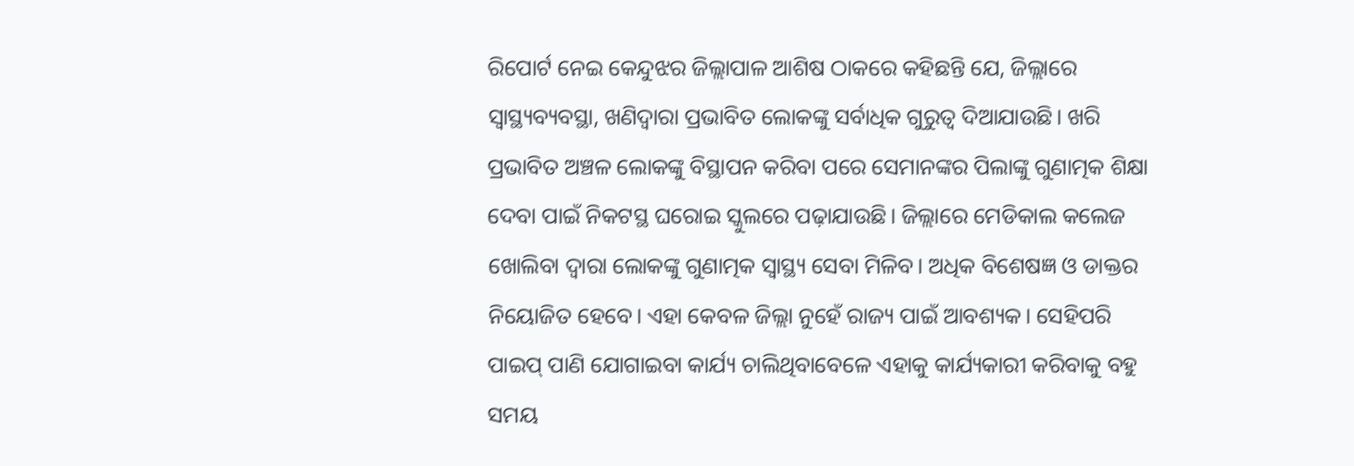ରିପୋର୍ଟ ନେଇ କେନ୍ଦୁଝର ଜିଲ୍ଲାପାଳ ଆଶିଷ ଠାକରେ କହିଛନ୍ତି ଯେ, ଜିଲ୍ଲାରେ ସ୍ୱାସ୍ଥ୍ୟବ୍ୟବସ୍ଥା, ଖଣିଦ୍ୱାରା ପ୍ରଭାବିତ ଲୋକଙ୍କୁ ସର୍ବାଧିକ ଗୁରୁତ୍ୱ ଦିଆଯାଉଛି। ଖରି ପ୍ରଭାବିତ ଅଞ୍ଚଳ ଲୋକଙ୍କୁ ବିସ୍ଥାପନ କରିବା ପରେ ସେମାନଙ୍କର ପିଲାଙ୍କୁ ଗୁଣାତ୍ମକ ଶିକ୍ଷା ଦେବା ପାଇଁ ନିକଟସ୍ଥ ଘରୋଇ ସ୍କୁଲରେ ପଢ଼ାଯାଉଛି। ଜିଲ୍ଲାରେ ମେଡିକାଲ କଲେଜ ଖୋଲିବା ଦ୍ୱାରା ଲୋକଙ୍କୁ ଗୁଣାତ୍ମକ ସ୍ୱାସ୍ଥ୍ୟ ସେବା ମିଳିବ। ଅଧିକ ବିଶେଷଜ୍ଞ ଓ ଡାକ୍ତର ନିୟୋଜିତ ହେବେ। ଏହା କେବଳ ଜିଲ୍ଲା ନୁହେଁ ରାଜ୍ୟ ପାଇଁ ଆବଶ୍ୟକ। ସେହିପରି ପାଇପ୍ ପାଣି ଯୋଗାଇବା କାର୍ଯ୍ୟ ଚାଲିଥିବାବେଳେ ଏହାକୁ କାର୍ଯ୍ୟକାରୀ କରିବାକୁ ବହୁ ସମୟ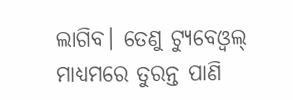ଲାଗିବ। ତେଣୁ ଟ୍ୟୁବେଓ୍ଵଲ୍ ମାଧ୍ୟମରେ ତୁରନ୍ତ ପାଣି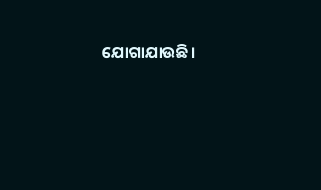ଯୋଗାଯାଉଛି।